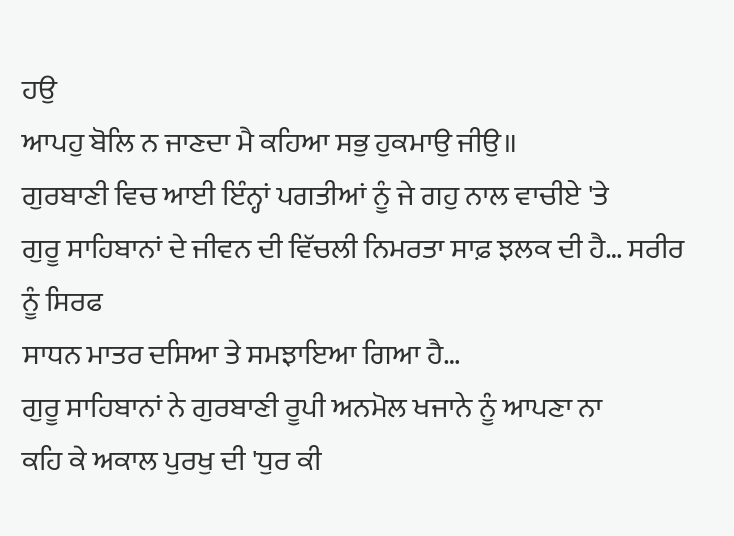ਹਉ
ਆਪਹੁ ਬੋਲਿ ਨ ਜਾਣਦਾ ਮੈ ਕਹਿਆ ਸਭੁ ਹੁਕਮਾਉ ਜੀਉ॥
ਗੁਰਬਾਣੀ ਵਿਚ ਆਈ ਇੰਨ੍ਹਾਂ ਪਗਤੀਆਂ ਨੂੰ ਜੇ ਗਹੁ ਨਾਲ ਵਾਚੀਏ 'ਤੇ
ਗੁਰੂ ਸਾਹਿਬਾਨਾਂ ਦੇ ਜੀਵਨ ਦੀ ਵਿੱਚਲੀ ਨਿਮਰਤਾ ਸਾਫ਼ ਝਲਕ ਦੀ ਹੈ… ਸਰੀਰ ਨੂੰ ਸਿਰਫ
ਸਾਧਨ ਮਾਤਰ ਦਸਿਆ ਤੇ ਸਮਝਾਇਆ ਗਿਆ ਹੈ…
ਗੁਰੂ ਸਾਹਿਬਾਨਾਂ ਨੇ ਗੁਰਬਾਣੀ ਰੂਪੀ ਅਨਮੋਲ ਖਜਾਨੇ ਨੂੰ ਆਪਣਾ ਨਾ
ਕਹਿ ਕੇ ਅਕਾਲ ਪੁਰਖੁ ਦੀ 'ਧੁਰ ਕੀ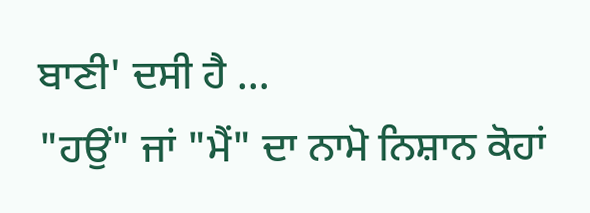ਬਾਣੀ' ਦਸੀ ਹੈ …
"ਹਉਂ" ਜਾਂ "ਮੈਂ" ਦਾ ਨਾਮੋ ਨਿਸ਼ਾਨ ਕੋਹਾਂ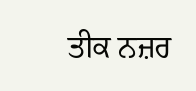ਤੀਕ ਨਜ਼ਰ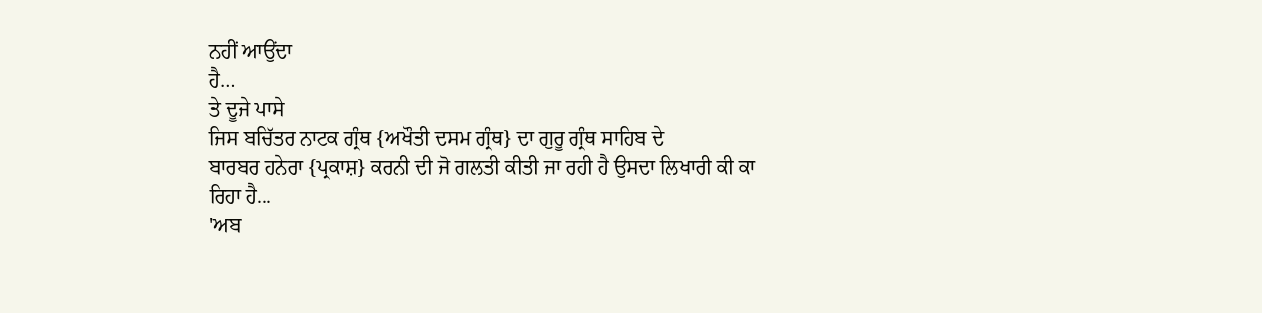ਨਹੀਂ ਆਉਂਦਾ
ਹੈ…
ਤੇ ਦੂਜੇ ਪਾਸੇ
ਜਿਸ ਬਚਿੱਤਰ ਨਾਟਕ ਗ੍ਰੰਥ {ਅਖੌਤੀ ਦਸਮ ਗ੍ਰੰਥ} ਦਾ ਗੁਰੂ ਗ੍ਰੰਥ ਸਾਹਿਬ ਦੇ
ਬਾਰਬਰ ਹਨੇਰਾ {ਪ੍ਰਕਾਸ਼} ਕਰਨੀ ਦੀ ਜੋ ਗਲਤੀ ਕੀਤੀ ਜਾ ਰਹੀ ਹੈ ਉਸਦਾ ਲਿਖਾਰੀ ਕੀ ਕਾ
ਰਿਹਾ ਹੈ...
'ਅਬ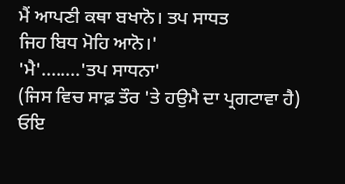ਮੈਂ ਆਪਣੀ ਕਥਾ ਬਖਾਨੋ। ਤਪ ਸਾਧਤ
ਜਿਹ ਬਿਧ ਮੋਹਿ ਆਨੋ।'
'ਮੈ'........'ਤਪ ਸਾਧਨਾ'
(ਜਿਸ ਵਿਚ ਸਾਫ਼ ਤੌਰ 'ਤੇ ਹਉਮੈ ਦਾ ਪ੍ਰਗਟਾਵਾ ਹੈ)
ਓਇ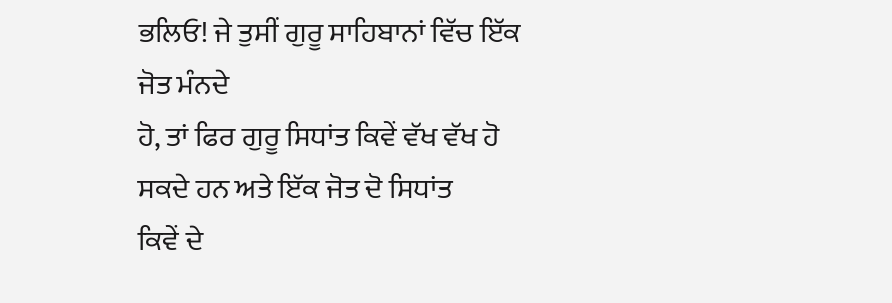ਭਲਿਓ! ਜੇ ਤੁਸੀਂ ਗੁਰੂ ਸਾਹਿਬਾਨਾਂ ਵਿੱਚ ਇੱਕ ਜੋਤ ਮੰਨਦੇ
ਹੋ, ਤਾਂ ਫਿਰ ਗੁਰੂ ਸਿਧਾਂਤ ਕਿਵੇਂ ਵੱਖ ਵੱਖ ਹੋ ਸਕਦੇ ਹਨ ਅਤੇ ਇੱਕ ਜੋਤ ਦੋ ਸਿਧਾਂਤ
ਕਿਵੇਂ ਦੇ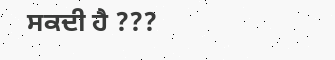ਸਕਦੀ ਹੈ ???